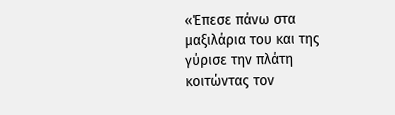«Έπεσε πάνω στα μαξιλάρια του και της γύρισε την πλάτη κοιτώντας τον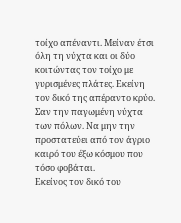τοίχο απέναντι. Μείναν έτσι όλη τη νύχτα και οι δύο κοιτώντας τον τοίχο με γυρισμένες πλάτες. Εκείνη τον δικό της απέραντο κρύο. Σαν την παγωμένη νύχτα των πόλων. Να μην την προστατεύει από τον άγριο καιρό του έξω κόσμου που τόσο φοβάται.
Εκείνος τον δικό του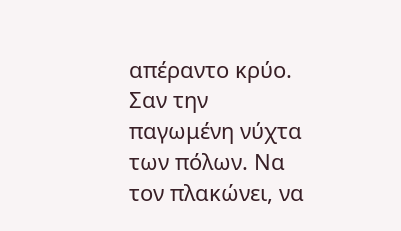απέραντο κρύο. Σαν την παγωμένη νύχτα των πόλων. Να τον πλακώνει, να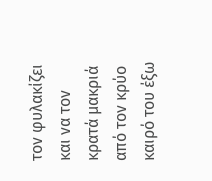τον φυλακίζει και να τον κρατά μακριά από τον κρύο καιρό του έξω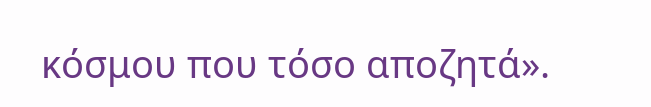κόσμου που τόσο αποζητά».